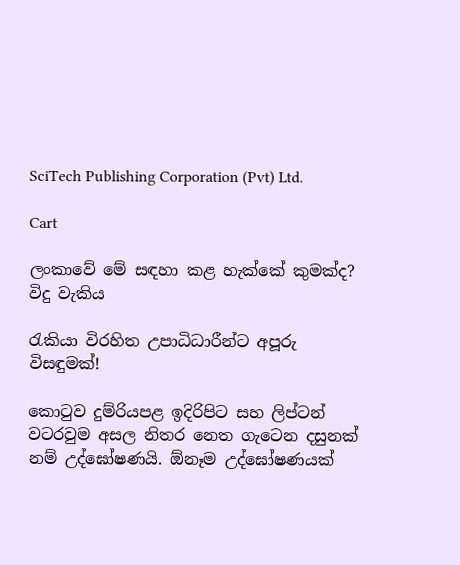SciTech Publishing Corporation (Pvt) Ltd.

Cart

ලංකාවේ මේ සඳහා කළ හැක්කේ කුමක්ද?
විදු වැකිය

රැකියා විරහිත උපාධිධාරීන්ට අපූරු විසඳුමක්!

කොටුව දුම්රියපළ ඉදිරිපිට සහ ලිප්ටන් වටරවුම අසල නිතර නෙත ගැටෙන දසුනක් නම් උද්ඝෝෂණයි. ඕනෑම උද්ඝෝෂණයක්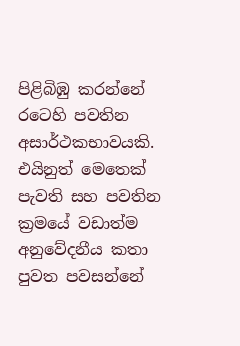පිළිබිඹු කරන්නේ රටෙහි පවතින අසාර්ථකභාවයකි. එයිනුත් මෙතෙක් පැවති සහ පවතින ක්‍රමයේ වඩාත්ම අනුවේදනීය කතා පුවත පවසන්නේ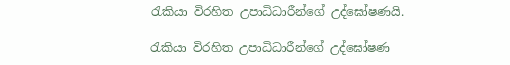රැකියා විරහිත උපාධිධාරීන්ගේ උද්ඝෝෂණයි.

රැකියා විරහිත උපාධිධාරීන්ගේ උද්ඝෝෂණ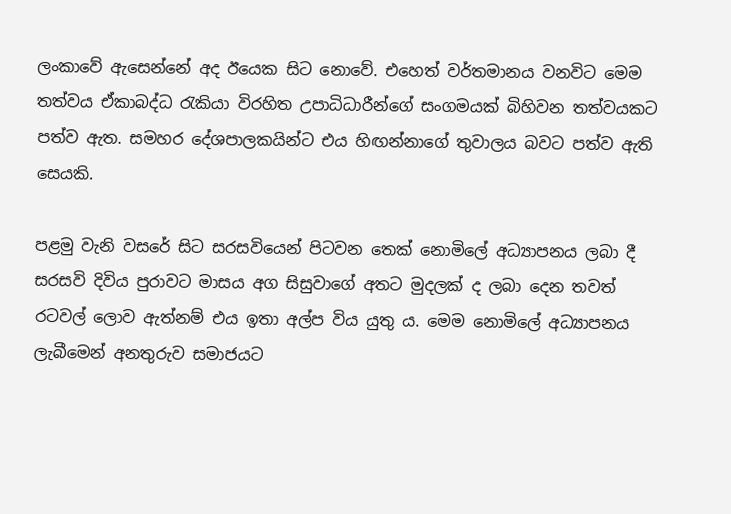ලංකාවේ ඇසෙන්නේ අද ඊයෙක සිට නොවේ. එහෙත් වර්තමානය වනවිට මෙම තත්වය ඒකාබද්ධ රැකියා විරහිත උපාධිධාරීන්ගේ සංගමයක් බිහිවන තත්වයකට පත්ව ඇත. සමහර දේශපාලකයින්ට එය හිඟන්නාගේ තුවාලය බවට පත්ව ඇති සෙයකි.

පළමු වැනි වසරේ සිට සරසවියෙන් පිටවන තෙක් නොමිලේ අධ්‍යාපනය ලබා දී සරසවි දිවිය පුරාවට මාසය අග සිසුවාගේ අතට මුදලක් ද ලබා දෙන තවත් රටවල් ලොව ඇත්නම් එය ඉතා අල්ප විය යුතු ය. මෙම නොමිලේ අධ්‍යාපනය ලැබීමෙන් අනතුරුව සමාජයට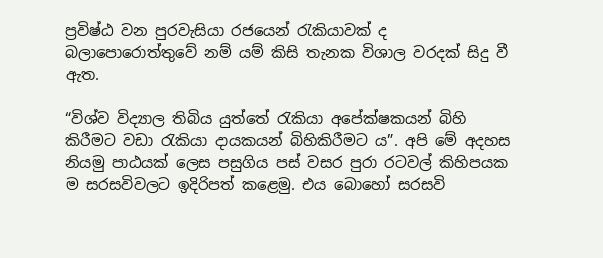ප්‍රවිෂ්ඨ වන පුරවැසියා රජයෙන් රැකියාවක් ද බලාපොරොත්තුවේ නම් යම් කිසි තැනක විශාල වරදක් සිදු වී ඇත.

“විශ්ව විද්‍යාල තිබිය යුත්තේ රැකියා අපේක්ෂකයන් බිහි කිරීමට වඩා රැකියා දායකයන් බිහිකිරීමට ය”. අපි මේ අදහස නියමු පාඨයක් ලෙස පසුගිය පස් වසර පුරා රටවල් කිහිපයක ම සරසවිවලට ඉදිරිපත් කළෙමු. එය බොහෝ සරසවි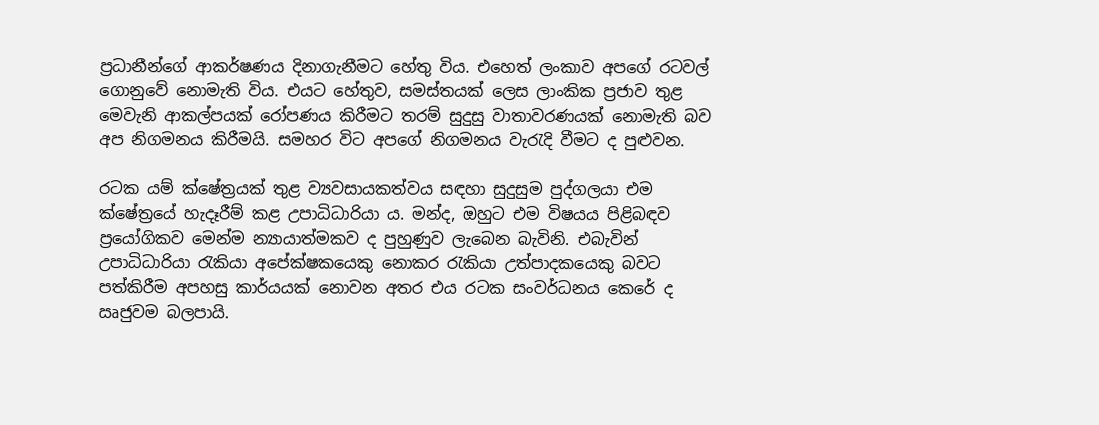ප්‍රධානීන්ගේ ආකර්ෂණය දිනාගැනීමට හේතු විය. එහෙත් ලංකාව අපගේ රටවල් ගොනුවේ නොමැති විය. එයට හේතුව, සමස්තයක් ලෙස ලාංකික ප්‍රජාව තුළ මෙවැනි ආකල්පයක් රෝපණය කිරීමට තරම් සුදුසු වාතාවරණයක් නොමැති බව අප නිගමනය කිරීමයි. සමහර විට අපගේ නිගමනය වැරැදි වීමට ද පුළුවන.

රටක යම් ක්ෂේත්‍රයක් තුළ ව්‍යවසායකත්වය සඳහා සුදුසුම පුද්ගලයා එම ක්ෂේත්‍රයේ හැදෑරීම් කළ උපාධිධාරියා ය. මන්ද, ඔහුට එම විෂයය පිළිබඳව ප්‍රයෝගිකව මෙන්ම න්‍යායාත්මකව ද පුහුණුව ලැබෙන බැවිනි. එබැවින් උපාධිධාරියා රැකියා අපේක්ෂකයෙකු නොකර රැකියා උත්පාදකයෙකු බවට පත්කිරීම අපහසු කාර්යයක් නොවන අතර එය රටක සංවර්ධනය කෙරේ ද ඍජුවම බලපායි.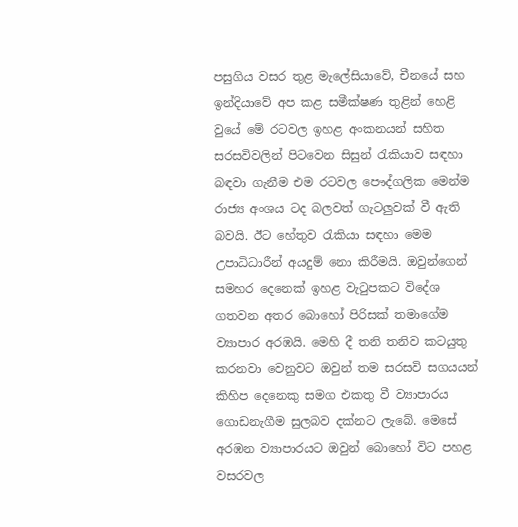පසුගිය වසර තුළ මැලේසියාවේ, චීනයේ සහ ඉන්දියාවේ අප කළ සමීක්ෂණ තුළින් හෙළි වුයේ මේ රටවල ඉහළ අංකනයන් සහිත සරසවිවලින් පිටවෙන සිසුන් රැකියාව සඳහා බඳවා ගැනීම එම රටවල පෞද්ගලික මෙන්ම රාජ්‍ය අංශය ටද බලවත් ගැටලුවක් වී ඇති බවයි. ඊට හේතුව රැකියා සඳහා මෙම උපාධිධාරීන් අයදුම් නො කිරීමයි. ඔවුන්ගෙන් සමහර දෙනෙක් ඉහළ වැටුපකට විදේශ ගතවන අතර බොහෝ පිරිසක් තමාගේම ව්‍යාපාර අරඹයි. මෙහි දී තනි තනිව කටයුතු කරනවා වෙනුවට ඔවුන් තම සරසවි සගයයන් කිහිප දෙනෙකු සමග එකතු වී ව්‍යාපාරය ගොඩනැගීම සුලබව දක්නට ලැබේ. මෙසේ අරඹන ව්‍යාපාරයට ඔවුන් බොහෝ විට පහළ වසරවල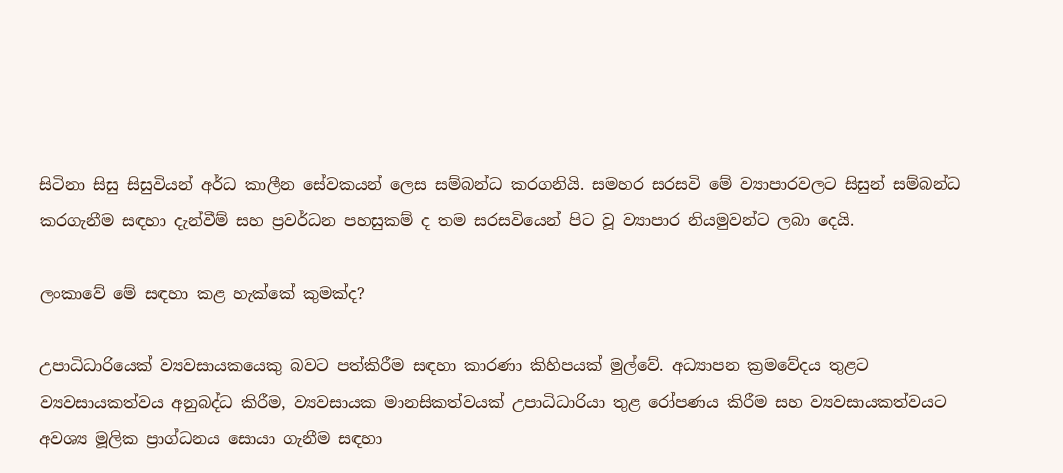සිටිනා සිසු සිසුවියන් අර්ධ කාලීන සේවකයන් ලෙස සම්බන්ධ කරගනියි. සමහර සරසවි මේ ව්‍යාපාරවලට සිසුන් සම්බන්ධ කරගැනීම සඳහා දැන්වීම් සහ ප්‍රවර්ධන පහසුකම් ද තම සරසවියෙන් පිට වූ ව්‍යාපාර නියමුවන්ට ලබා දෙයි.

ලංකාවේ මේ සඳහා කළ හැක්කේ කුමක්ද?

උපාධිධාරියෙක් ව්‍යවසායකයෙකු බවට පත්කිරීම සඳහා කාරණා කිහිපයක් මුල්වේ. අධ්‍යාපන ක්‍රමවේදය තුළට ව්‍යවසායකත්වය අනුබද්ධ කිරීම, ව්‍යවසායක මානසිකත්වයක් උපාධිධාරියා තුළ රෝපණය කිරීම සහ ව්‍යවසායකත්වයට අවශ්‍ය මූලික ප්‍රාග්ධනය සොයා ගැනීම සඳහා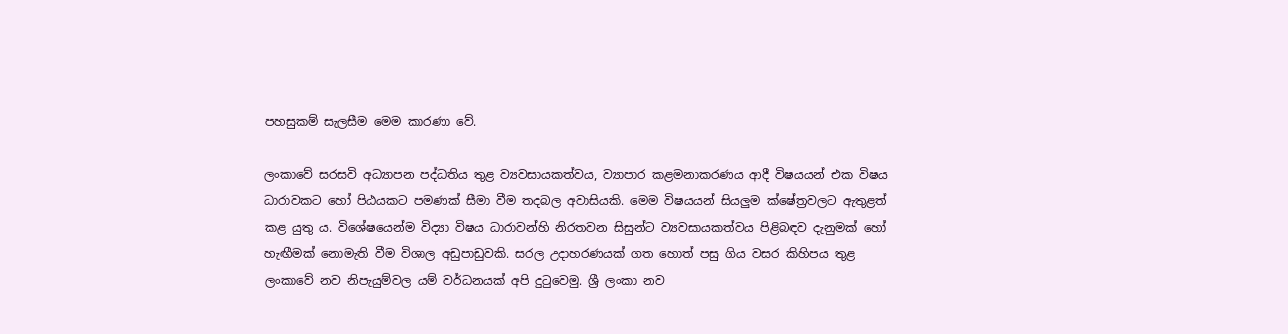පහසුකම් සැලසීම මෙම කාරණා වේ.

ලංකාවේ සරසවි අධ්‍යාපන පද්ධතිය තුළ ව්‍යවසායකත්වය, ව්‍යාපාර කළමනාකරණය ආදී විෂයයන් එක විෂය ධාරාවකට හෝ පිඨයකට පමණක් සීමා වීම තදබල අවාසියකි. මෙම විෂයයන් සියලුම ක්ෂේත්‍රවලට ඇතුළත් කළ යුතු ය. විශේෂයෙන්ම විද්‍යා විෂය ධාරාවන්හි නිරතවන සිසුන්ට ව්‍යවසායකත්වය පිළිබඳව දැනුමක් හෝ හැඟීමක් නොමැති වීම විශාල අඩුපාඩුවකි. සරල උදාහරණයක් ගත හොත් පසු ගිය වසර කිහිපය තුළ ලංකාවේ නව නිපැයුම්වල යම් වර්ධනයක් අපි දුටුවෙමු. ශ්‍රී ලංකා නව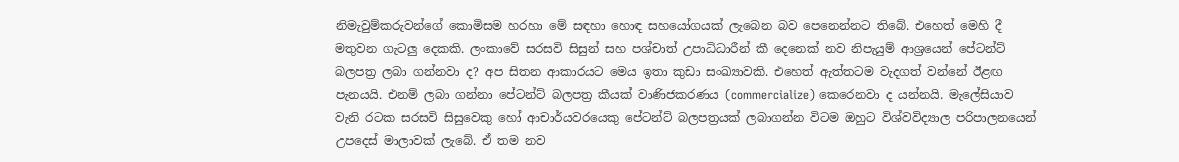නිමැවුම්කරුවන්ගේ කොමිසම හරහා මේ සඳහා හොඳ සහයෝගයක් ලැබෙන බව පෙනෙන්නට තිබේ. එහෙත් මෙහි දී මතුවන ගැටලු දෙකකි. ලංකාවේ සරසවි සිසුන් සහ පශ්චාත් උපාධිධාරීන් කී දෙනෙක් නව නිපැයුම් ආශ්‍රයෙන් පේටන්ට් බලපත්‍ර ලබා ගන්නවා ද? අප සිතන ආකාරයට මෙය ඉතා කුඩා සංඛ්‍යාවකි. එහෙත් ඇත්තටම වැදගත් වන්නේ ඊළඟ පැනයයි. එනම් ලබා ගන්නා පේටන්ට් බලපත්‍ර කීයක් වාණිජකරණය (commercialize) කෙරෙනවා ද යන්නයි. මැලේසියාව වැනි රටක සරසවි සිසුවෙකු හෝ ආචාර්යවරයෙකු පේටන්ට් බලපත්‍රයක් ලබාගන්න විටම ඔහුට විශ්වවිද්‍යාල පරිපාලනයෙන් උපදෙස් මාලාවක් ලැබේ. ඒ තම නව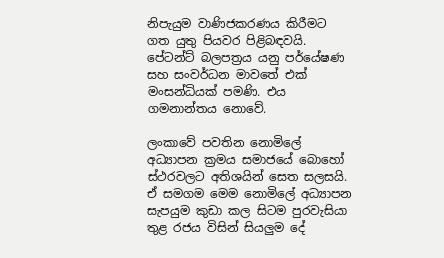නිපැයුම වාණිජකරණය කිරීමට ගත යුතු පියවර පිළිබඳවයි. පේටන්ට් බලපත්‍රය යනු පර්යේෂණ සහ සංවර්ධන මාවතේ එක් මංසන්ධියක් පමණි. එය ගමනාන්තය නොවේ.

ලංකාවේ පවතින නොමිලේ අධ්‍යාපන ක්‍රමය සමාජයේ බොහෝ ස්ථරවලට අතිශයින් සෙත සලසයි. ඒ සමගම මෙම නොමිලේ අධ්‍යාපන සැපයුම කුඩා කල සිටම පුරවැසියා තුළ රජය විසින් සියලුම දේ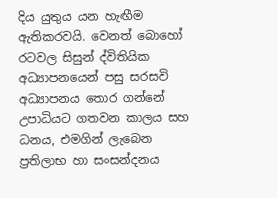දිය යුතුය යන හැඟීම ඇතිකරවයි. වෙනත් බොහෝ රටවල සිසුන් ද්විතියික අධ්‍යාපනයෙන් පසු සරසවි අධ්‍යාපනය තොර ගන්නේ උපාධියට ගතවන කාලය සහ ධනය, එමගින් ලැබෙන ප්‍රතිලාභ හා සංසන්දනය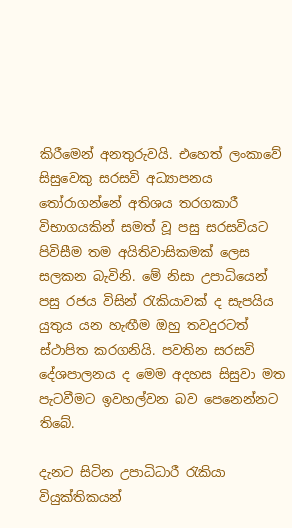කිරීමෙන් අනතුරුවයි. එහෙත් ලංකාවේ සිසුවෙකු සරසවි අධ්‍යාපනය තෝරාගන්නේ අතිශය තරගකාරී විභාගයකින් සමත් වූ පසු සරසවියට පිවිසීම තම අයිතිවාසිකමක් ලෙස සලකන බැවිනි. මේ නිසා උපාධියෙන් පසු රජය විසින් රැකියාවක් ද සැපයිය යුතුය යන හැඟීම ඔහු තවදුරටත් ස්ථාපිත කරගනියි. පවතින සරසවි දේශපාලනය ද මෙම අදහස සිසුවා මත පැටවීමට ඉවහල්වන බව පෙනෙන්නට තිබේ.

දැනට සිටින උපාධිධාරී රැකියා වියුක්තිකයන්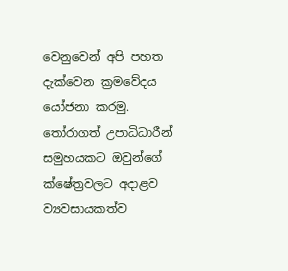වෙනුවෙන් අපි පහත දැක්වෙන ක්‍රමවේදය යෝජනා කරමු. තෝරාගත් උපාධිධාරීන් සමුහයකට ඔවුන්ගේ ක්ෂේත්‍රවලට අදාළව ව්‍යවසායකත්ව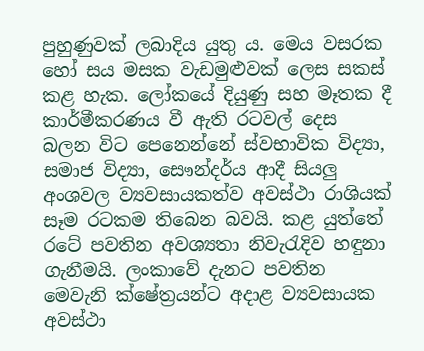පුහුණුවක් ලබාදිය යුතු ය. මෙය වසරක හෝ සය මසක වැඩමුළුවක් ලෙස සකස් කළ හැක. ලෝකයේ දියුණු සහ මෑතක දී කාර්මීකරණය වී ඇති රටවල් දෙස බලන විට පෙනෙන්නේ ස්වභාවික විද්‍යා, සමාජ විද්‍යා, සෞන්දර්ය ආදී සියලු අංශවල ව්‍යවසායකත්ව අවස්ථා රාශියක් සෑම රටකම තිබෙන බවයි. කළ යුත්තේ රටේ පවතින අවශ්‍යතා නිවැරැදිව හඳුනා ගැනීමයි. ලංකාවේ දැනට පවතින මෙවැනි ක්ෂේත්‍රයන්ට අදාළ ව්‍යවසායක අවස්ථා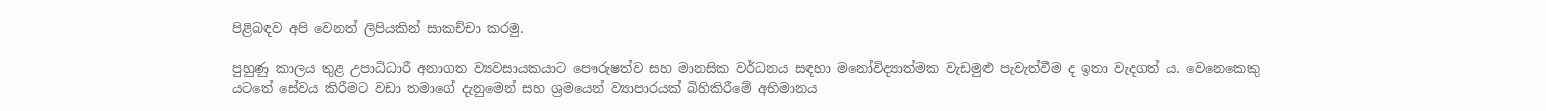පිළිබඳව අපි වෙනත් ලිපියකින් සාකච්චා කරමු.

පුහුණු කාලය තුළ උපාධිධාරී අනාගත ව්‍යවසායකයාට පෞරුෂත්ව සහ මානසික වර්ධනය සඳහා මනෝවිද්‍යාත්මක වැඩමුළු පැවැත්වීම ද ඉතා වැදගත් ය. වෙනෙකෙකු යටතේ සේවය කිරීමට වඩා තමාගේ දැනුමෙන් සහ ශ්‍රමයෙන් ව්‍යාපාරයක් බිහිකිරීමේ අභිමානය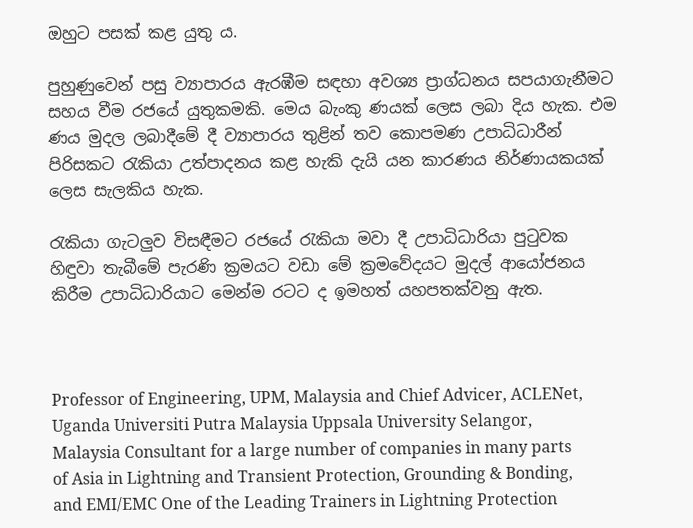ඔහුට පසක් කළ යුතු ය.

පුහුණුවෙන් පසු ව්‍යාපාරය ඇරඹීම සඳහා අවශ්‍ය ප්‍රාග්ධනය සපයාගැනීමට සහය වීම රජයේ යුතුකමකි. මෙය බැංකු ණයක් ලෙස ලබා දිය හැක. එම ණය මුදල ලබාදීමේ දී ව්‍යාපාරය තුළින් තව කොපමණ උපාධිධාරීන් පිරිසකට රැකියා උත්පාදනය කළ හැකි දැයි යන කාරණය නිර්ණායකයක් ලෙස සැලකිය හැක.

රැකියා ගැටලුව විසඳීමට රජයේ රැකියා මවා දී උපාධිධාරියා පුටුවක හිඳුවා තැබීමේ පැරණි ක්‍රමයට වඩා මේ ක්‍රමවේදයට මුදල් ආයෝජනය කිරීම උපාධිධාරියාට මෙන්ම රටට ද ඉමහත් යහපතක්වනු ඇත.



Professor of Engineering, UPM, Malaysia and Chief Advicer, ACLENet, Uganda Universiti Putra Malaysia Uppsala University Selangor, Malaysia Consultant for a large number of companies in many parts of Asia in Lightning and Transient Protection, Grounding & Bonding, and EMI/EMC One of the Leading Trainers in Lightning Protection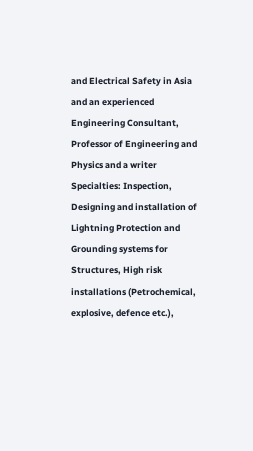and Electrical Safety in Asia and an experienced Engineering Consultant, Professor of Engineering and Physics and a writer Specialties: Inspection, Designing and installation of Lightning Protection and Grounding systems for Structures, High risk installations (Petrochemical, explosive, defence etc.),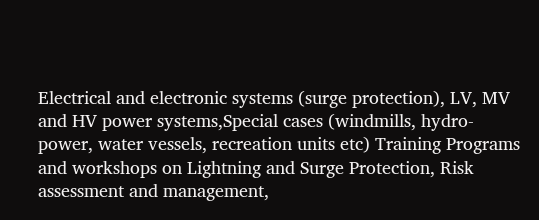Electrical and electronic systems (surge protection), LV, MV and HV power systems,Special cases (windmills, hydro-power, water vessels, recreation units etc) Training Programs and workshops on Lightning and Surge Protection, Risk assessment and management,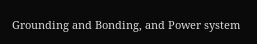Grounding and Bonding, and Power system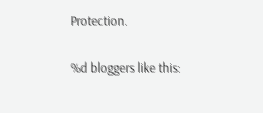Protection.

%d bloggers like this: